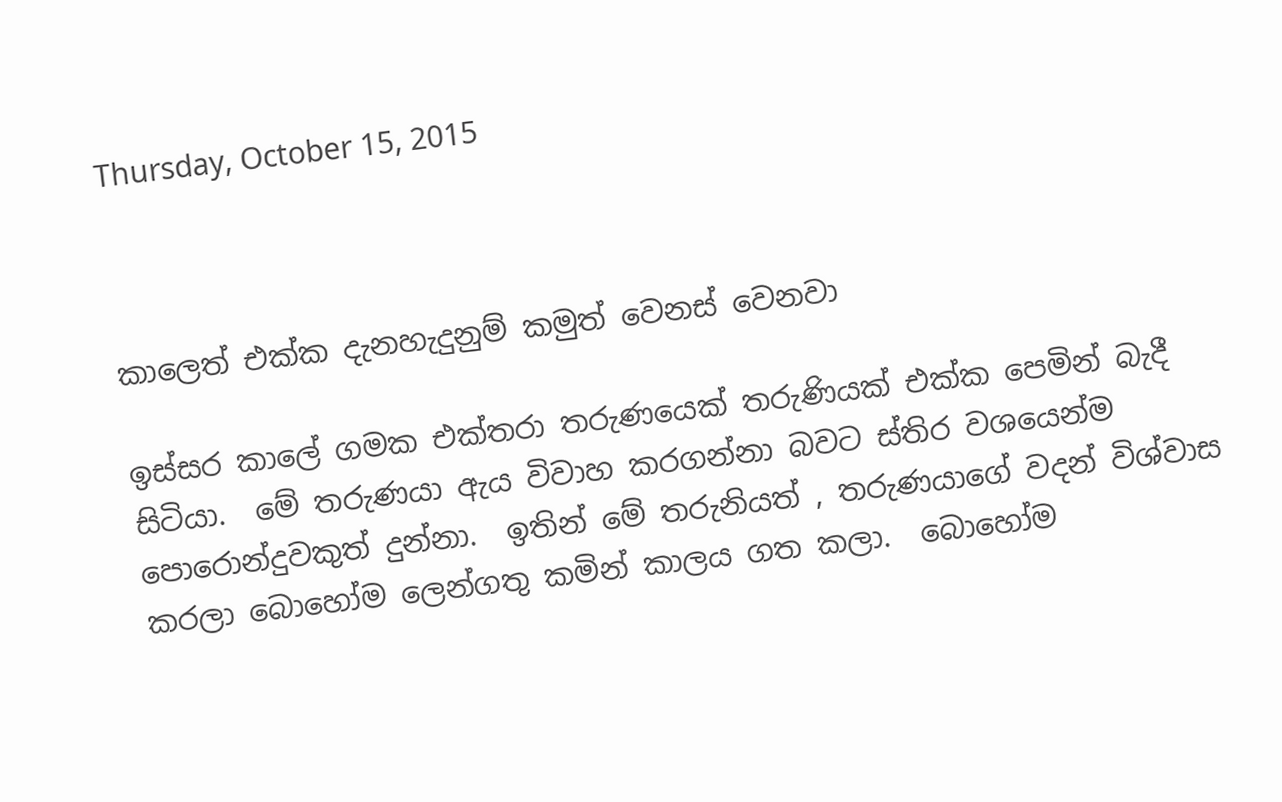Thursday, October 15, 2015



කාලෙත් එක්ක දැනහැදුනුම් කමුත් වෙනස් වෙනවා

ඉස්සර කාලේ ගමක එක්තරා තරුණයෙක් තරුණියක් එක්ක පෙමින් බැදී සිටියා.  මේ තරුණයා ඇය විවාහ කරගන්නා බවට ස්තිර වශයෙන්ම පොරොන්දුවකුත් දුන්නා.  ඉතින් මේ තරුනියත් , තරුණයාගේ වදන් විශ්වාස කරලා බොහෝම ලෙන්ගතු කමින් කාලය ගත කලා.  බොහෝම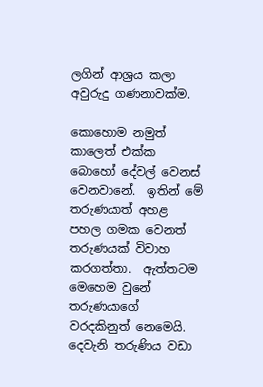ලගින් ආශ්‍රය කලා අවුරුදු ගණනාවක්ම.

කොහොම නමුත් කාලෙත් එක්ක බොහෝ දේවල් වෙනස් වෙනවානේ.  ඉතින් මේ තරුණයාත් අහළ පහල ගමක වෙනත් තරුණයක් විවාහ කරගත්තා.  ඇත්තටම මෙහෙම වුනේ තරුණයාගේ වරදකිනුත් නෙමෙයි.  දෙවැනි තරුණිය වඩා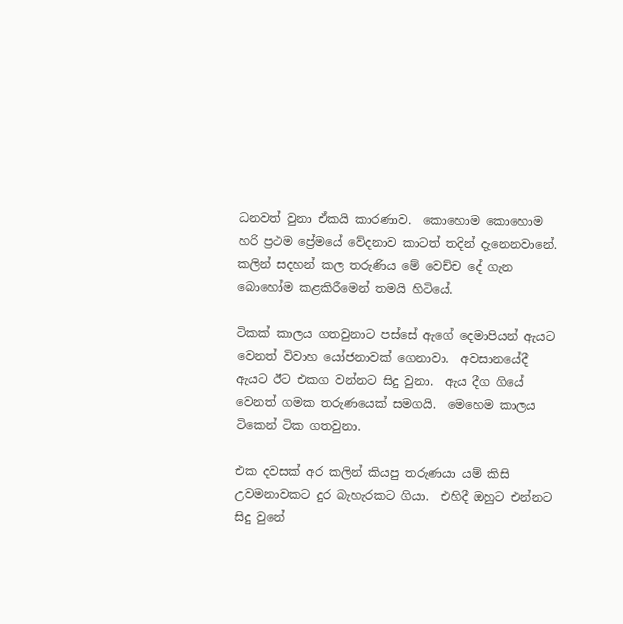ධනවත් වුනා ඒකයි කාරණාව.  කොහොම කොහොම හරි ප්‍රථම ප්‍රේමයේ වේදනාව කාටත් තදින් දැනෙනවානේ.  කලින් සදහන් කල තරුණිය මේ වෙච්ච දේ ගැන බොහෝම කළකිරීමෙන් තමයි හිටියේ.

ටිකක් කාලය ගතවුනාට පස්සේ ඇගේ දෙමාපියන් ඇයට වෙනත් විවාහ යෝජනාවක් ගෙනාවා.  අවසානයේදී ඇයට ඊට එකග වන්නට සිදු වුනා.  ඇය දීග ගියේ වෙනත් ගමක තරුණයෙක් සමගයි.  මෙහෙම කාලය ටිකෙන් ටික ගතවුනා.

එක දවසක් අර කලින් කියපු තරුණයා යම් කිසි උවමනාවකට දුර බැහැරකට ගියා.  එහිදී ඔහුට එන්නට සිදු වුනේ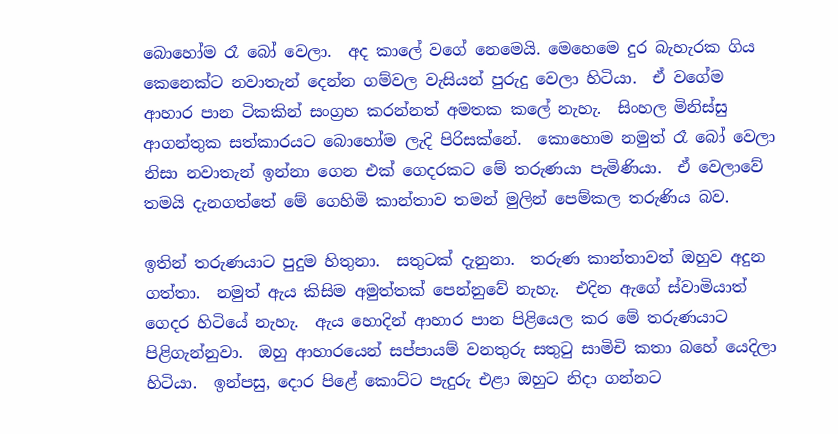බොහෝම රෑ බෝ වෙලා.  අද කාලේ වගේ නෙමෙයි. මෙහෙමෙ දුර බැහැරක ගිය කෙනෙක්ට නවාතැන් දෙන්න ගම්වල වැසියන් පුරුදු වෙලා හිටියා.  ඒ වගේම ආහාර පාන ටිකකින් සංග්‍රහ කරන්නත් අමතක කලේ නැහැ.  සිංහල මිනිස්සු ආගන්තුක සත්කාරයට බොහෝම ලැදි පිරිසක්නේ.  කොහොම නමුත් රෑ බෝ වෙලා නිසා නවාතැන් ඉන්නා ගෙන එක් ගෙදරකට මේ තරුණයා පැමිණියා.  ඒ වෙලාවේ තමයි දැනගත්තේ මේ ගෙහිමි කාන්තාව තමන් මුලින් පෙම්කල තරුණිය බව.

ඉතින් තරුණයාට පුදුම හිතුනා.  සතුටක් දැනුනා.  තරුණ කාන්තාවත් ඔහුව අදුන ගත්තා.  නමුත් ඇය කිසිම අමුත්තක් පෙන්නුවේ නැහැ.  එදින ඇගේ ස්වාමියාත් ගෙදර හිටියේ නැහැ.  ඇය හොදින් ආහාර පාන පිළියෙල කර මේ තරුණයාට පිළිගැන්නුවා.  ඔහු ආහාරයෙන් සප්පායම් වනතුරු සතුටු සාමිචි කතා බහේ යෙදිලා හිටියා.  ඉන්පසු, දොර පිළේ කොට්ට පැදුරු එළා ඔහුට නිදා ගන්නට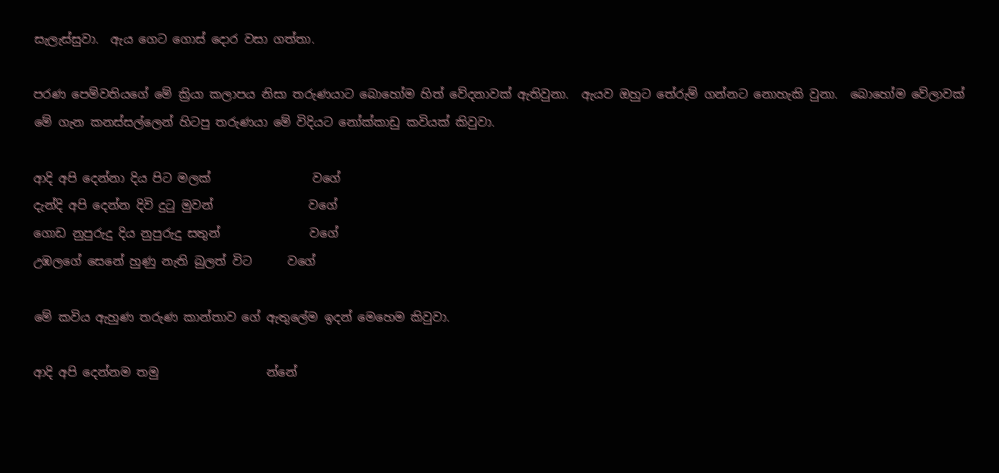සැලැස්සුවා.  ඇය ගෙට ගොස් දොර වසා ගත්තා.

පරණ පෙම්වතියගේ මේ ක්‍රියා කලාපය නිසා තරුණයාට බොහෝම හිත් වේදනාවක් ඇතිවුනා.  ඇයව ඔහුට තේරුම් ගන්නට නොහැකි වුනා.  බොහෝම වේලාවක් මේ ගැන කනස්සල්ලෙන් හිටපු තරුණයා මේ විදියට නෝක්කාඩු කවියක් කිවුවා.

ආදි අපි දෙන්නා දිය පිට මලක්                 වගේ
දැන්දි අපි දෙන්න දිවි දුටු මුවන්                වගේ
ගොඩ නුපුරුදු දිය නුපුරුදු සතුන්               වගේ
උඹලගේ සෙනේ හුණු නැති බුලත් විට      වගේ

මේ කවිය ඇහුණ තරුණ කාන්තාව ගේ ඇතුලේම ඉදන් මෙහෙම කිවුවා.

ආදි අපි දෙන්නම තමු                  න්නේ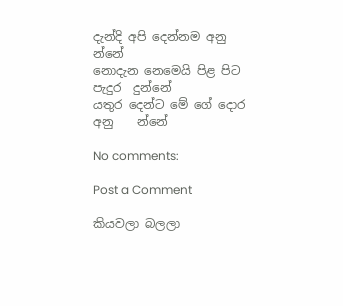දැන්දි අපි දෙන්නම අනු               න්නේ
නොදැන නෙමෙයි පිළ පිට පැදුර  දුන්නේ
යතුර දෙන්ට මේ ගේ දොර අනු    න්නේ

No comments:

Post a Comment

කියවලා බලලා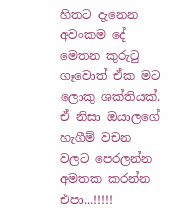හිතට දැනෙන අවංකම දේ මෙතන කුරුටු ගෑවොත් ඒක මට ලොකු ශක්තියක්. ඒ නිසා ඔයාලගේ හැගීම් වචන වලට පෙරලන්න අමතක කරන්න එපා...!!!!!